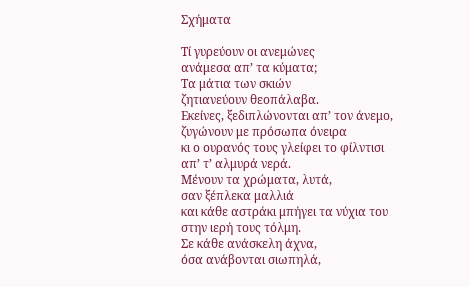Σχήματα

Τί γυρεύουν οι ανεμώνες
ανάμεσα απ’ τα κύματα;
Τα μάτια των σκιών
ζητιανεύουν θεοπάλαβα.
Εκείνες, ξεδιπλώνονται απ’ τον άνεμο,
ζυγώνουν με πρόσωπα όνειρα
κι ο ουρανός τους γλείφει το φίλντισι
απ’ τ’ αλμυρά νερά.
Μένουν τα χρώματα, λυτά,
σαν ξέπλεκα μαλλιά
και κάθε αστράκι μπήγει τα νύχια του
στην ιερή τους τόλμη.
Σε κάθε ανάσκελη άχνα,
όσα ανάβονται σιωπηλά,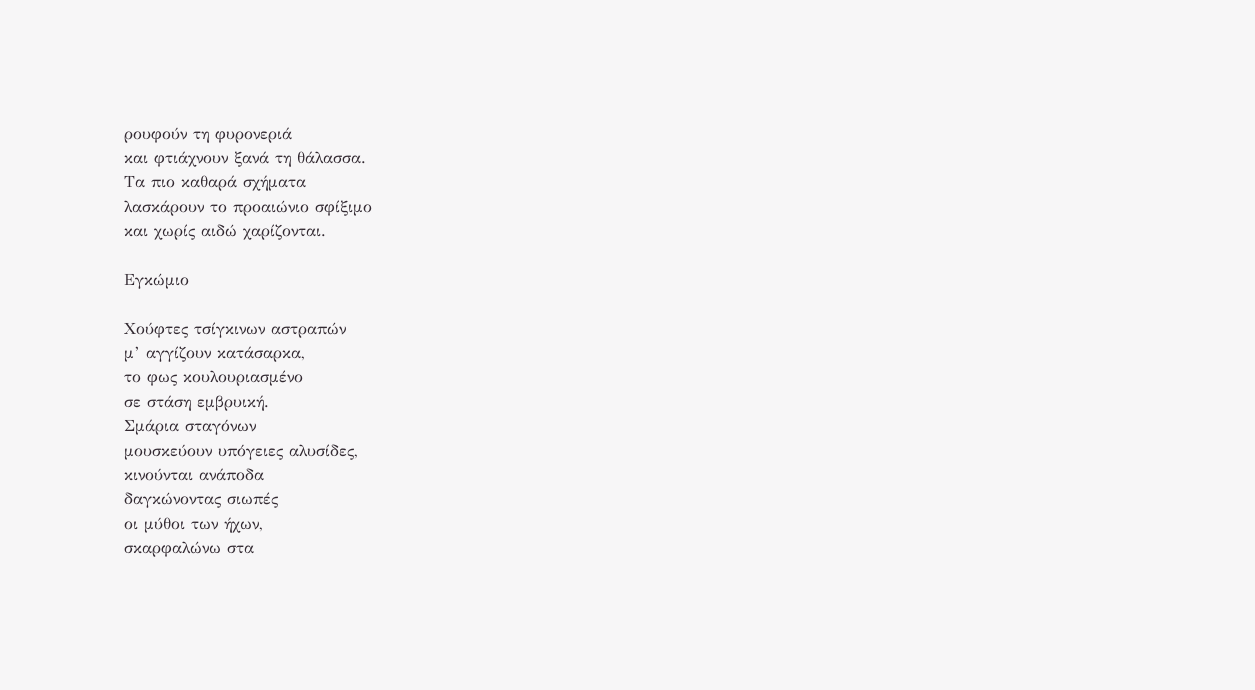ρουφούν τη φυρονεριά
και φτιάχνουν ξανά τη θάλασσα.
Τα πιο καθαρά σχήματα
λασκάρουν το προαιώνιο σφίξιμο
και χωρίς αιδώ χαρίζονται.

Εγκώμιο

Χούφτες τσίγκινων αστραπών
μ’ αγγίζουν κατάσαρκα,
το φως κουλουριασμένο
σε στάση εμβρυική.
Σμάρια σταγόνων
μουσκεύουν υπόγειες αλυσίδες,
κινούνται ανάποδα
δαγκώνοντας σιωπές
οι μύθοι των ήχων,
σκαρφαλώνω στα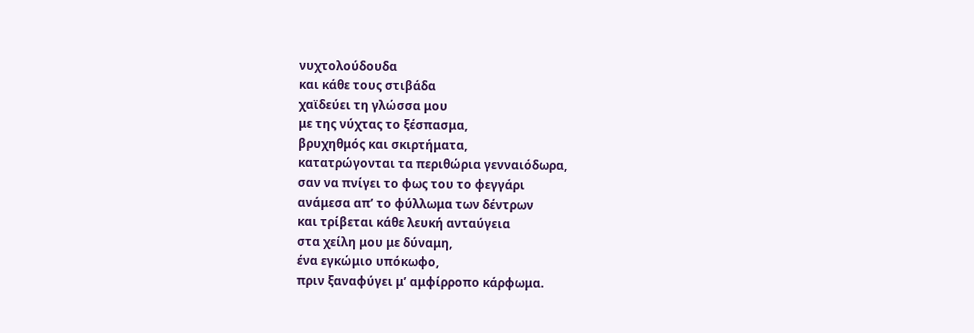νυχτολούδουδα
και κάθε τους στιβάδα
χαϊδεύει τη γλώσσα μου
με της νύχτας το ξέσπασμα,
βρυχηθμός και σκιρτήματα,
κατατρώγονται τα περιθώρια γενναιόδωρα,
σαν να πνίγει το φως του το φεγγάρι
ανάμεσα απ’ το φύλλωμα των δέντρων
και τρίβεται κάθε λευκή ανταύγεια
στα χείλη μου με δύναμη,
ένα εγκώμιο υπόκωφο,
πριν ξαναφύγει μ’ αμφίρροπο κάρφωμα.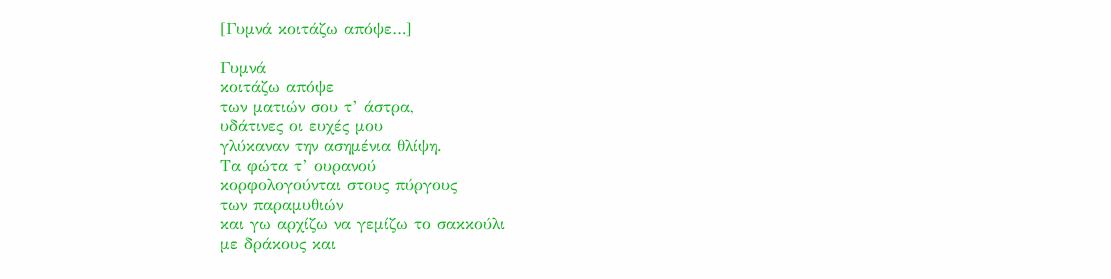[Γυμνά κοιτάζω απόψε…]

Γυμνά
κοιτάζω απόψε
των ματιών σου τ’ άστρα,
υδάτινες οι ευχές μου
γλύκαναν την ασημένια θλίψη.
Τα φώτα τ’ ουρανού
κορφολογούνται στους πύργους
των παραμυθιών
και γω αρχίζω να γεμίζω το σακκούλι
με δράκους και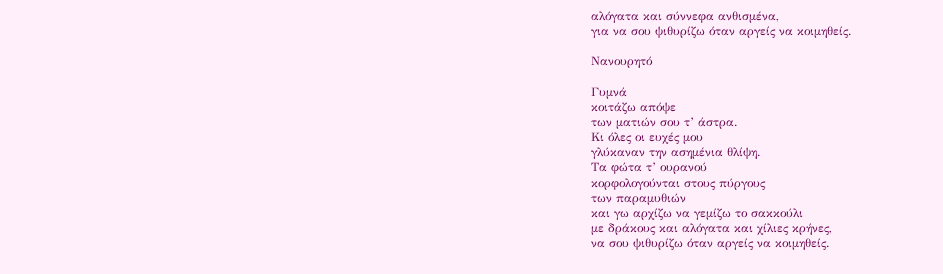αλόγατα και σύννεφα ανθισμένα,
για να σου ψιθυρίζω όταν αργείς να κοιμηθείς.

Νανουρητό

Γυμνά
κοιτάζω απόψε
των ματιών σου τ’ άστρα.
Κι όλες οι ευχές μου
γλύκαναν την ασημένια θλίψη.
Τα φώτα τ’ ουρανού
κορφολογούνται στους πύργους
των παραμυθιών
και γω αρχίζω να γεμίζω το σακκούλι
με δράκους και αλόγατα και χίλιες κρήνες,
να σου ψιθυρίζω όταν αργείς να κοιμηθείς.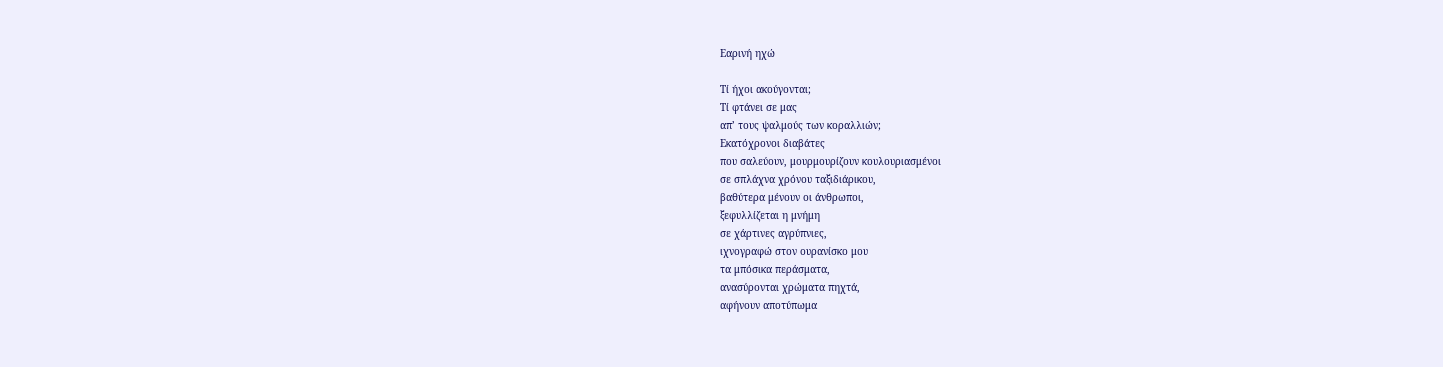Εαρινή ηχώ

Τί ήχοι ακούγονται;
Τί φτάνει σε μας
απ’ τους ψαλμούς των κοραλλιών;
Εκατόχρονοι διαβάτες
που σαλεύουν, μουρμουρίζουν κουλουριασμένοι
σε σπλάχνα χρόνου ταξιδιάρικου,
βαθύτερα μένουν οι άνθρωποι,
ξεφυλλίζεται η μνήμη
σε χάρτινες αγρύπνιες,
ιχνογραφώ στον ουρανίσκο μου
τα μπόσικα περάσματα,
ανασύρονται χρώματα πηχτά,
αφήνουν αποτύπωμα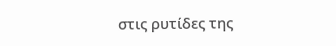στις ρυτίδες της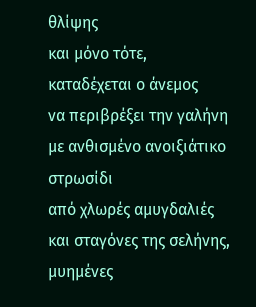θλίψης
και μόνο τότε,
καταδέχεται ο άνεμος
να περιβρέξει την γαλήνη
με ανθισμένο ανοιξιάτικο στρωσίδι
από χλωρές αμυγδαλιές
και σταγόνες της σελήνης,
μυημένες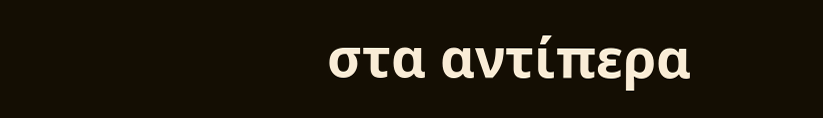στα αντίπερα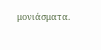μονιάσματα.